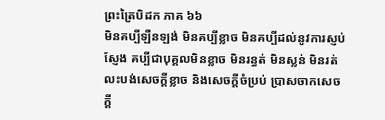ព្រះត្រៃបិដក ភាគ ៦៦
មិនគប្បីឡឺនឡង់ មិនគប្បីខ្លាច មិនគប្បីដល់នូវការស្ញប់ស្ញែង គប្បីជាបុគ្គលមិនខ្លាច មិនរន្ធត់ មិនស្លន់ មិនរត់ លះបង់សេចក្តីខ្លាច និងសេចក្តីចំប្រប់ ប្រាសចាកសេចក្តី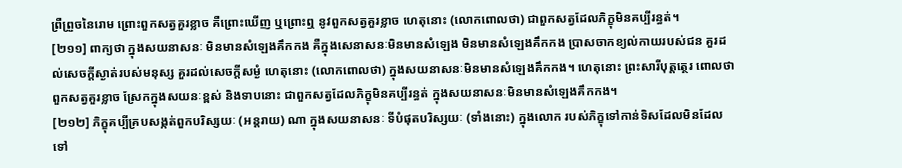ព្រឺព្រួចនៃរោម ព្រោះពួកសត្វគួរខ្លាច គឺព្រោះឃើញ ឬព្រោះឮ នូវពួកសត្វគួរខ្លាច ហេតុនោះ (លោកពោលថា) ជាពួកសត្វដែលភិក្ខុមិនគប្បីរន្ធត់។
[២១១] ពាក្យថា ក្នុងសយនាសនៈ មិនមានសំឡេងគឹកកង គឺក្នុងសេនាសនៈមិនមានសំឡេង មិនមានសំឡេងគឹកកង ប្រាសចាកខ្យល់កាយរបស់ជន គួរដល់សេចក្តីស្ងាត់របស់មនុស្ស គួរដល់សេចក្តីសម្ងំ ហេតុនោះ (លោកពោលថា) ក្នុងសយនាសនៈមិនមានសំឡេងគឹកកង។ ហេតុនោះ ព្រះសារីបុត្តត្ថេរ ពោលថា
ពួកសត្វគួរខ្លាច ស្រែកក្នុងសយនៈខ្ពស់ និងទាបនោះ ជាពួកសត្វដែលភិក្ខុមិនគប្បីរន្ធត់ ក្នុងសយនាសនៈមិនមានសំឡេងគឹកកង។
[២១២] ភិក្ខុគប្បីគ្របសង្កត់ពួកបរិស្សយៈ (អន្តរាយ) ណា ក្នុងសយនាសនៈ ទីបំផុតបរិស្សយៈ (ទាំងនោះ) ក្នុងលោក របស់ភិក្ខុទៅកាន់ទិសដែលមិនដែលទៅ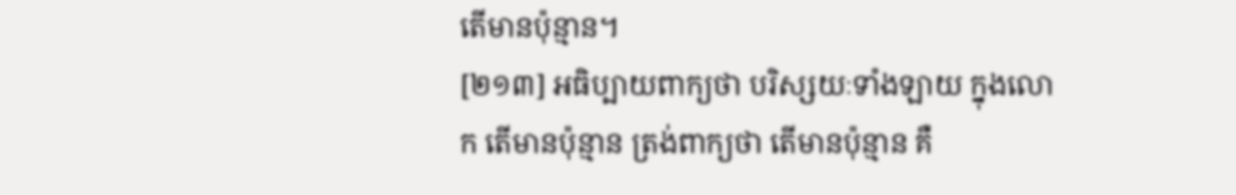តើមានប៉ុន្មាន។
[២១៣] អធិប្បាយពាក្យថា បរិស្សយៈទាំងឡាយ ក្នុងលោក តើមានប៉ុន្មាន ត្រង់ពាក្យថា តើមានប៉ុន្មាន គឺ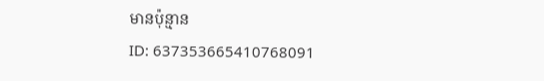មានប៉ុន្មាន
ID: 637353665410768091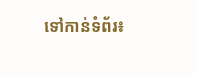ទៅកាន់ទំព័រ៖